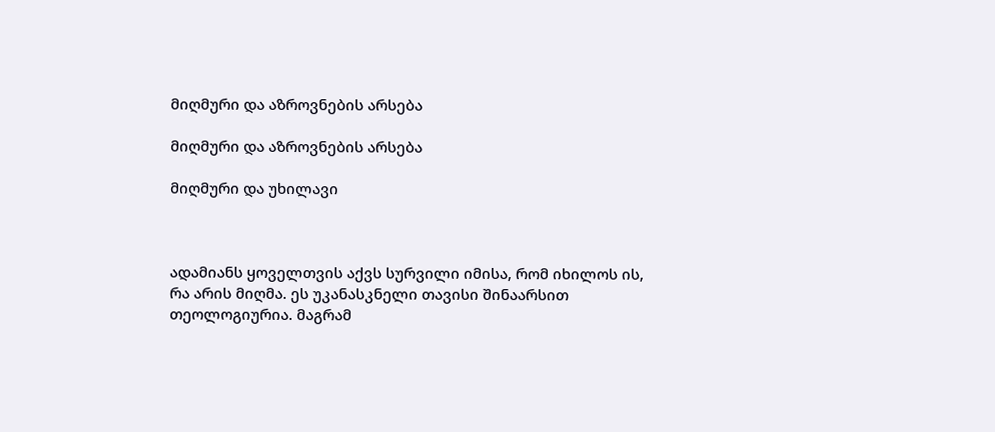მიღმური და აზროვნების არსება

მიღმური და აზროვნების არსება

მიღმური და უხილავი



ადამიანს ყოველთვის აქვს სურვილი იმისა, რომ იხილოს ის, რა არის მიღმა. ეს უკანასკნელი თავისი შინაარსით თეოლოგიურია. მაგრამ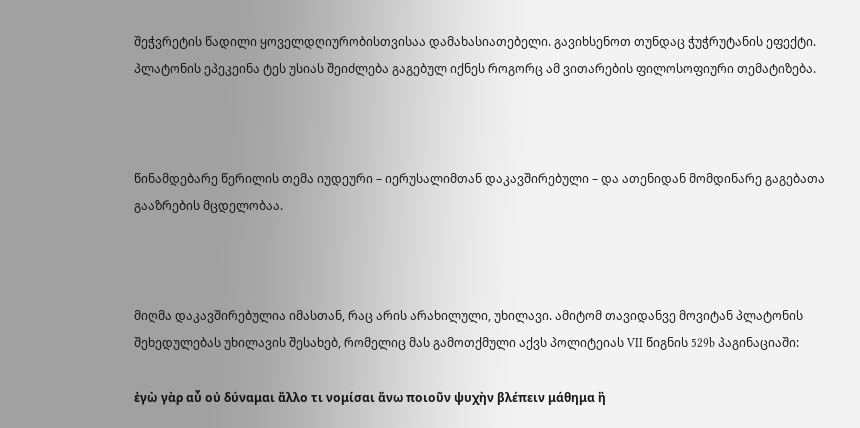შეჭვრეტის წადილი ყოველდღიურობისთვისაა დამახასიათებელი. გავიხსენოთ თუნდაც ჭუჭრუტანის ეფექტი. პლატონის ეპეკეინა ტეს უსიას შეიძლება გაგებულ იქნეს როგორც ამ ვითარების ფილოსოფიური თემატიზება.



წინამდებარე წერილის თემა იუდეური – იერუსალიმთან დაკავშირებული – და ათენიდან მომდინარე გაგებათა გააზრების მცდელობაა.



მიღმა დაკავშირებულია იმასთან, რაც არის არახილული, უხილავი. ამიტომ თავიდანვე მოვიტან პლატონის შეხედულებას უხილავის შესახებ, რომელიც მას გამოთქმული აქვს პოლიტეიას VII წიგნის 529b პაგინაციაში:

ἐγὼ γὰρ αὖ οὐ δύναμαι ἄλλο τι νομίσαι ἄνω ποιοῦν ψυχὴν βλέπειν μάθημα ἢ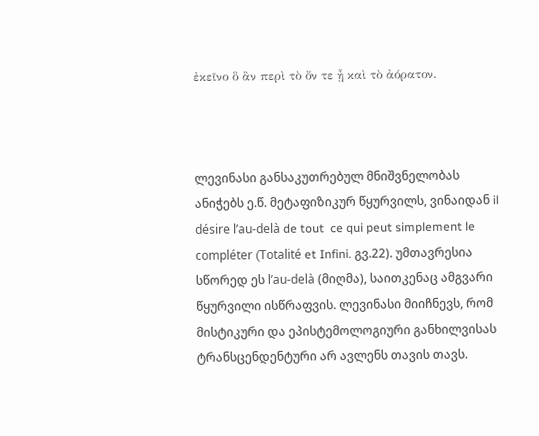ἐκεῖνο ὃ ἂν περὶ τὸ ὄν τε ᾖ καὶ τὸ ἀόρατον.



ლევინასი განსაკუთრებულ მნიშვნელობას ანიჭებს ე.წ. მეტაფიზიკურ წყურვილს, ვინაიდან il désire l’au-delà de tout  ce qui peut simplement le compléter (Totalité et Infini. გვ.22). უმთავრესია სწორედ ეს l’au-delà (მიღმა), საითკენაც ამგვარი წყურვილი ისწრაფვის. ლევინასი მიიჩნევს, რომ მისტიკური და ეპისტემოლოგიური განხილვისას ტრანსცენდენტური არ ავლენს თავის თავს.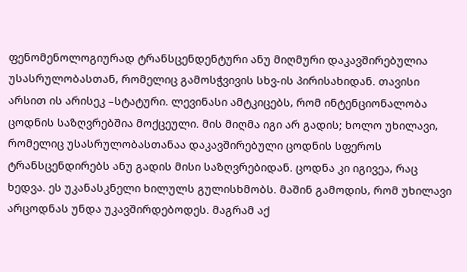ფენომენოლოგიურად ტრანსცენდენტური ანუ მიღმური დაკავშირებულია უსასრულობასთან, რომელიც გამოსჭვივის სხვ-ის პირისახიდან. თავისი არსით ის არისეკ –სტატური. ლევინასი ამტკიცებს, რომ ინტენციონალობა  ცოდნის საზღვრებშია მოქცეული. მის მიღმა იგი არ გადის; ხოლო უხილავი, რომელიც უსასრულობასთანაა დაკავშირებული ცოდნის სფეროს ტრანსცენდირებს ანუ გადის მისი საზღვრებიდან. ცოდნა კი იგივეა, რაც ხედვა. ეს უკანასკნელი ხილულს გულისხმობს. მაშინ გამოდის, რომ უხილავი არცოდნას უნდა უკავშირდებოდეს. მაგრამ აქ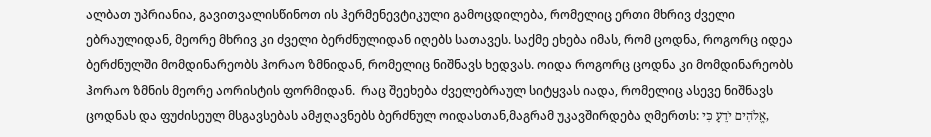ალბათ უპრიანია, გავითვალისწინოთ ის ჰერმენევტიკული გამოცდილება, რომელიც ერთი მხრივ ძველი ებრაულიდან, მეორე მხრივ კი ძველი ბერძნულიდან იღებს სათავეს. საქმე ეხება იმას, რომ ცოდნა, როგორც იდეა ბერძნულში მომდინარეობს ჰორაო ზმნიდან, რომელიც ნიშნავს ხედვას. ოიდა როგორც ცოდნა კი მომდინარეობს ჰორაო ზმნის მეორე აორისტის ფორმიდან.  რაც შეეხება ძველებრაულ სიტყვას იადა, რომელიც ასევე ნიშნავს ცოდნას და ფუძისეულ მსგავსებას ამჟღავნებს ბერძნულ ოიდასთან,მაგრამ უკავშირდება ღმერთს: אֱלֹהִים יֹדֵעַ כִּי,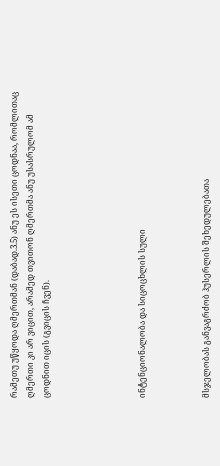რამეთუ უწყოდა ღმერთმან (დაბად.3.5) ანუ ეს ისეთი ცოდნაა, რომლითაც ღმერთი კი არ ვიცით, არამედ თვითონ ღმერთმა ანუ უსასრულომ ამ ცოდნით იცის (გვიცის ჩვენ).





ინტენციონალობა და სიცოცხლის სული



მსჯელობას განვაგრძობ ჰუსერლის შეხედულებათა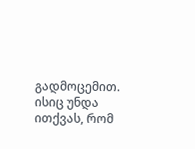გადმოცემით. ისიც უნდა ითქვას, რომ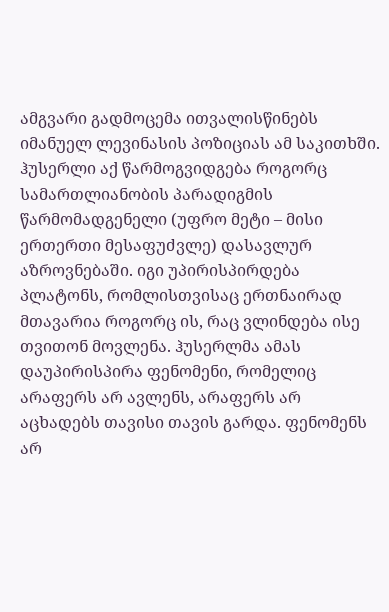ამგვარი გადმოცემა ითვალისწინებს იმანუელ ლევინასის პოზიციას ამ საკითხში. ჰუსერლი აქ წარმოგვიდგება როგორც სამართლიანობის პარადიგმის წარმომადგენელი (უფრო მეტი – მისი ერთერთი მესაფუძვლე) დასავლურ აზროვნებაში. იგი უპირისპირდება პლატონს, რომლისთვისაც ერთნაირად მთავარია როგორც ის, რაც ვლინდება ისე თვითონ მოვლენა. ჰუსერლმა ამას დაუპირისპირა ფენომენი, რომელიც არაფერს არ ავლენს, არაფერს არ აცხადებს თავისი თავის გარდა. ფენომენს არ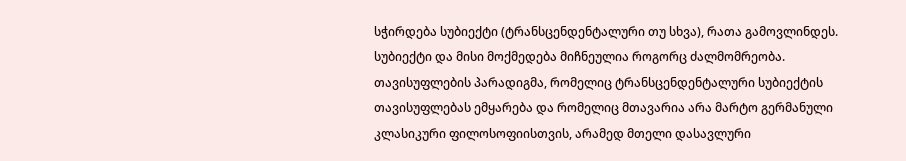სჭირდება სუბიექტი (ტრანსცენდენტალური თუ სხვა), რათა გამოვლინდეს. სუბიექტი და მისი მოქმედება მიჩნეულია როგორც ძალმომრეობა. თავისუფლების პარადიგმა, რომელიც ტრანსცენდენტალური სუბიექტის თავისუფლებას ემყარება და რომელიც მთავარია არა მარტო გერმანული კლასიკური ფილოსოფიისთვის, არამედ მთელი დასავლური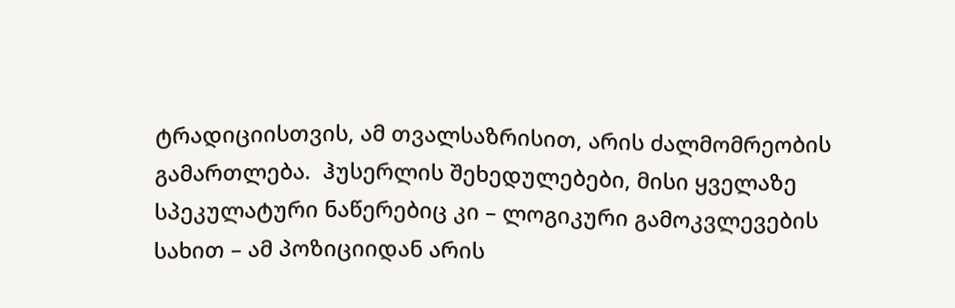ტრადიციისთვის, ამ თვალსაზრისით, არის ძალმომრეობის გამართლება.  ჰუსერლის შეხედულებები, მისი ყველაზე სპეკულატური ნაწერებიც კი – ლოგიკური გამოკვლევების სახით – ამ პოზიციიდან არის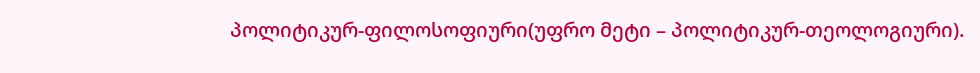პოლიტიკურ-ფილოსოფიური(უფრო მეტი – პოლიტიკურ-თეოლოგიური).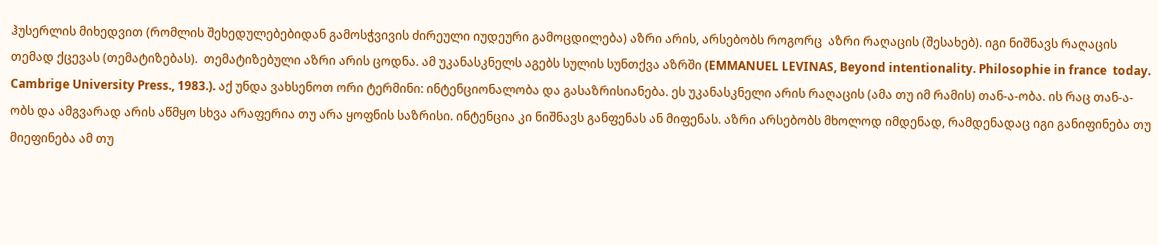ჰუსერლის მიხედვით (რომლის შეხედულებებიდან გამოსჭვივის ძირეული იუდეური გამოცდილება) აზრი არის, არსებობს როგორც  აზრი რაღაცის (შესახებ). იგი ნიშნავს რაღაცის თემად ქცევას (თემატიზებას).  თემატიზებული აზრი არის ცოდნა. ამ უკანასკნელს აგებს სულის სუნთქვა აზრში (EMMANUEL LEVINAS, Beyond intentionality. Philosophie in france  today. Cambrige University Press., 1983.). აქ უნდა ვახსენოთ ორი ტერმინი: ინტენციონალობა და გასაზრისიანება. ეს უკანასკნელი არის რაღაცის (ამა თუ იმ რამის) თან-ა-ობა. ის რაც თან-ა-ობს და ამგვარად არის აწმყო სხვა არაფერია თუ არა ყოფნის საზრისი. ინტენცია კი ნიშნავს განფენას ან მიფენას. აზრი არსებობს მხოლოდ იმდენად, რამდენადაც იგი განიფინება თუ მიეფინება ამ თუ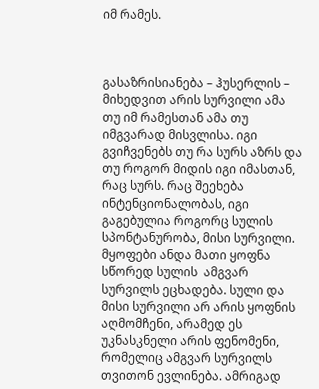იმ რამეს.



გასაზრისიანება – ჰუსერლის – მიხედვით არის სურვილი ამა თუ იმ რამესთან ამა თუ იმგვარად მისვლისა. იგი გვიჩვენებს თუ რა სურს აზრს და თუ როგორ მიდის იგი იმასთან, რაც სურს. რაც შეეხება ინტენციონალობას, იგი გაგებულია როგორც სულის სპონტანურობა, მისი სურვილი. მყოფები ანდა მათი ყოფნა სწორედ სულის  ამგვარ სურვილს ეცხადება. სული და მისი სურვილი არ არის ყოფნის აღმომჩენი, არამედ ეს უკნასკნელი არის ფენომენი, რომელიც ამგვარ სურვილს თვითონ ევლინება. ამრიგად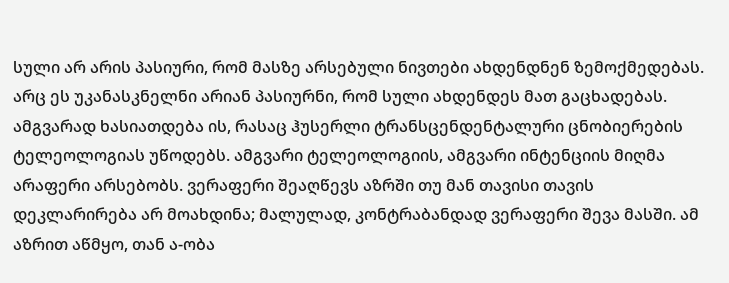სული არ არის პასიური, რომ მასზე არსებული ნივთები ახდენდნენ ზემოქმედებას. არც ეს უკანასკნელნი არიან პასიურნი, რომ სული ახდენდეს მათ გაცხადებას. ამგვარად ხასიათდება ის, რასაც ჰუსერლი ტრანსცენდენტალური ცნობიერების ტელეოლოგიას უწოდებს. ამგვარი ტელეოლოგიის, ამგვარი ინტენციის მიღმა არაფერი არსებობს. ვერაფერი შეაღწევს აზრში თუ მან თავისი თავის დეკლარირება არ მოახდინა; მალულად, კონტრაბანდად ვერაფერი შევა მასში. ამ აზრით აწმყო, თან ა-ობა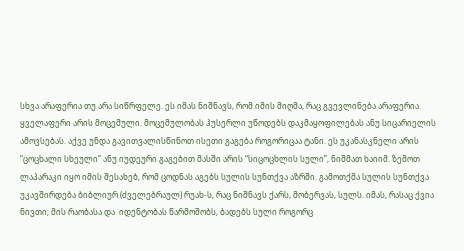სხვა არაფერია თუ არა სიწრფელე. ეს იმას ნიშნავს, რომ იმის მიღმა, რაც გვევლინება არაფერია. ყველაფერი არის მოცემული. მოცემულობას ჰუსერლი უწოდებს დაკმაყოფილებას ანუ სიცარიელის ამოვსებას. აქვე უნდა გავითვალისწინოთ ისეთი გაგება როგორიცაა ტანი. ეს უკანასკნელი არის “ცოცხალი სხეული” ანუ იუდეური გაგებით მასში არის “სიცოცხლის სული”, ნიშმათ ხაიიმ. ზემოთ ლაპარაკი იყო იმის შესახებ, რომ ცოდნას აგებს სულის სუნთქვა აზრში. გამოთქმა სულის სუნთქვა უკავშირდება ბიბლიურ (ძველებრაულ) რუახ-ს, რაც ნიშნავს ქარს, მობერვას, სულს. იმას, რასაც ქვია ნივთი, მის რაობასა და  იდენტობას წარმოშობს, ბადებს სული როგორც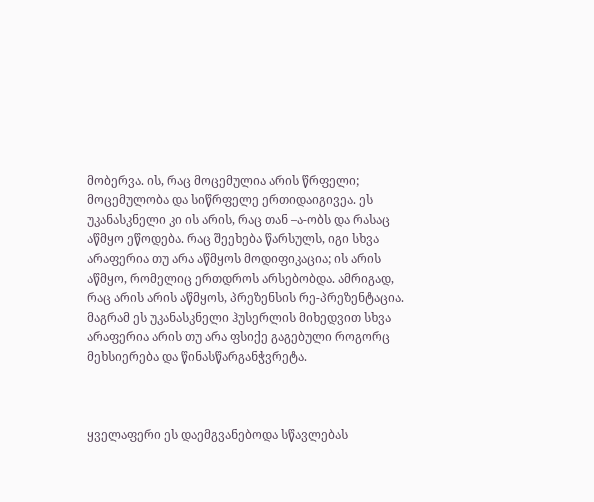მობერვა. ის, რაც მოცემულია არის წრფელი; მოცემულობა და სიწრფელე ერთიდაიგივეა. ეს უკანასკნელი კი ის არის, რაც თან –ა-ობს და რასაც აწმყო ეწოდება. რაც შეეხება წარსულს, იგი სხვა არაფერია თუ არა აწმყოს მოდიფიკაცია; ის არის აწმყო, რომელიც ერთდროს არსებობდა. ამრიგად, რაც არის არის აწმყოს, პრეზენსის რე-პრეზენტაცია. მაგრამ ეს უკანასკნელი ჰუსერლის მიხედვით სხვა არაფერია არის თუ არა ფსიქე გაგებული როგორც მეხსიერება და წინასწარგანჭვრეტა.



ყველაფერი ეს დაემგვანებოდა სწავლებას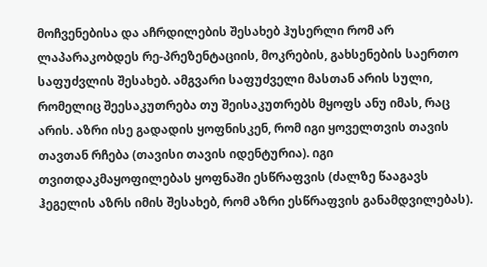მოჩვენებისა და აჩრდილების შესახებ ჰუსერლი რომ არ ლაპარაკობდეს რე-პრეზენტაციის, მოკრების, გახსენების საერთო საფუძვლის შესახებ. ამგვარი საფუძველი მასთან არის სული, რომელიც შეესაკუთრება თუ შეისაკუთრებს მყოფს ანუ იმას, რაც არის. აზრი ისე გადადის ყოფნისკენ, რომ იგი ყოველთვის თავის თავთან რჩება (თავისი თავის იდენტურია). იგი თვითდაკმაყოფილებას ყოფნაში ესწრაფვის (ძალზე წააგავს ჰეგელის აზრს იმის შესახებ, რომ აზრი ესწრაფვის განამდვილებას).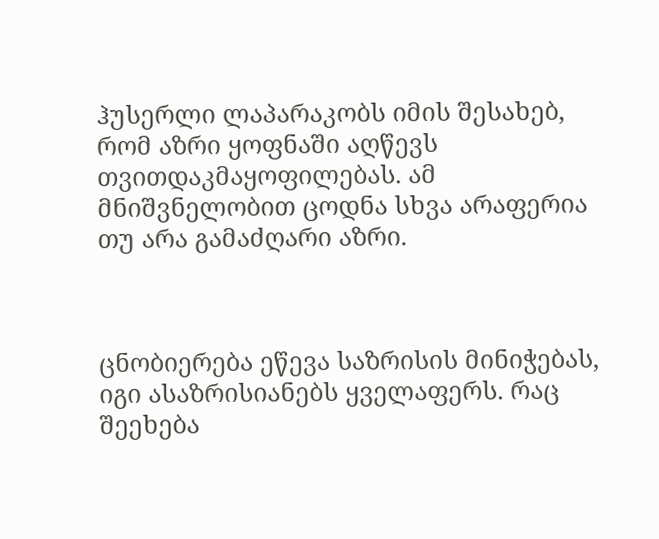ჰუსერლი ლაპარაკობს იმის შესახებ, რომ აზრი ყოფნაში აღწევს თვითდაკმაყოფილებას. ამ მნიშვნელობით ცოდნა სხვა არაფერია თუ არა გამაძღარი აზრი.



ცნობიერება ეწევა საზრისის მინიჭებას, იგი ასაზრისიანებს ყველაფერს. რაც შეეხება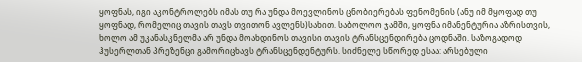ყოფნას, იგი აკონტროლებს იმას თუ რა უნდა მოევლინოს ცნობიერებას ფენომენის (ანუ იმ მყოფად თუ ყოფნად, რომელიც თავის თავს თვითონ ავლენს)სახით. საბოლოო ჯამში, ყოფნა იმანენტურია აზრისთვის, ხოლო ამ უკანასკნელმა არ უნდა მოახდინოს თავისი თავის ტრანსცენდირება ცოდნაში. საზოგადოდ ჰუსერლთან პრეზენცი გამორიცხავს ტრანსცენდენტურს. სიძნელე სწორედ ესაა: არსებული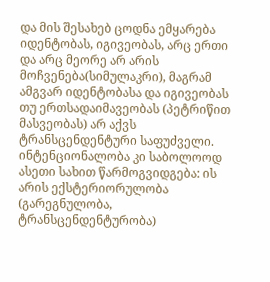და მის შესახებ ცოდნა ემყარება იდენტობას, იგივეობას, არც ერთი და არც მეორე არ არის მოჩვენება(სიმულაკრი), მაგრამ ამგვარ იდენტობასა და იგივეობას თუ ერთსადაიმავეობას (პეტრიწით მასვეობას) არ აქვს ტრანსცენდენტური საფუძველი. ინტენციონალობა კი საბოლოოდ ასეთი სახით წარმოგვიდგება: ის არის ექსტერიორულობა (გარეგნულობა, ტრანსცენდენტურობა)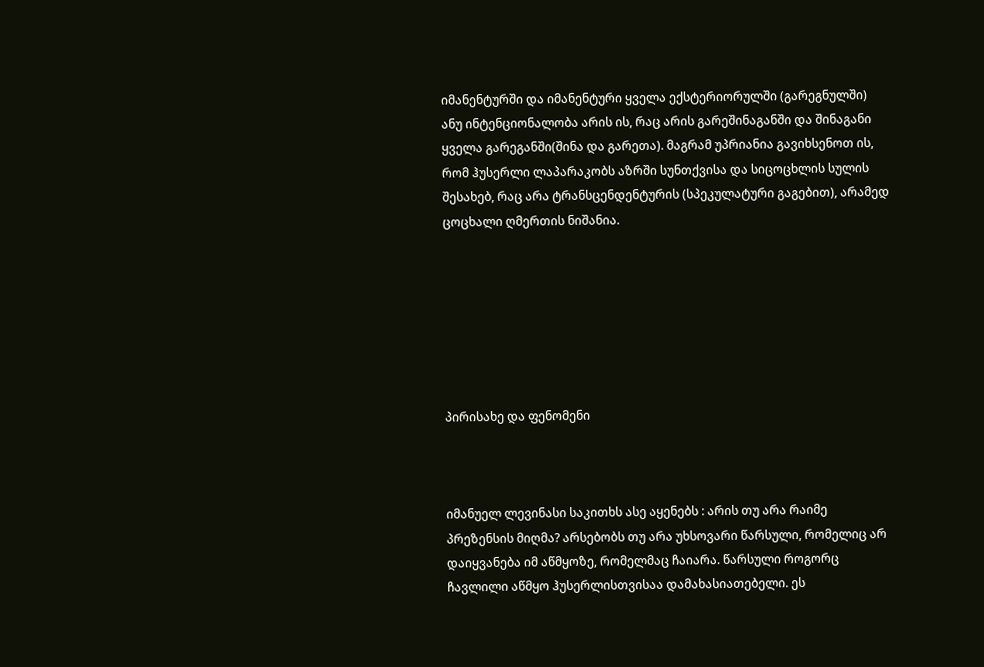იმანენტურში და იმანენტური ყველა ექსტერიორულში (გარეგნულში) ანუ ინტენციონალობა არის ის, რაც არის გარეშინაგანში და შინაგანი ყველა გარეგანში(შინა და გარეთა). მაგრამ უპრიანია გავიხსენოთ ის, რომ ჰუსერლი ლაპარაკობს აზრში სუნთქვისა და სიცოცხლის სულის შესახებ, რაც არა ტრანსცენდენტურის (სპეკულატური გაგებით), არამედ ცოცხალი ღმერთის ნიშანია.







პირისახე და ფენომენი



იმანუელ ლევინასი საკითხს ასე აყენებს : არის თუ არა რაიმე პრეზენსის მიღმა? არსებობს თუ არა უხსოვარი წარსული, რომელიც არ დაიყვანება იმ აწმყოზე, რომელმაც ჩაიარა. წარსული როგორც ჩავლილი აწმყო ჰუსერლისთვისაა დამახასიათებელი. ეს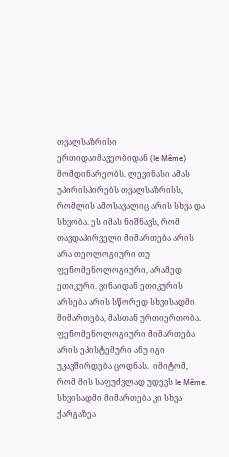თვალსაზრისი ერთიდაიმავეობიდან (le Même) მომდინარეობს. ლევინასი ამას უპირისპირებს თვალსაზრისს, რომლის ამოსავალიც არის სხვა და სხვობა. ეს იმას ნიშნავს, რომ თავდაპირველი მიმართება არის არა თეოლოგიური თუ ფენომენოლოგიური, არამედ ეთიკური. ვინაიდან ეთიკურის არსება არის სწორედ სხვისადმი მიმართება, მასთან ურთიერთობა. ფენომენოლოგიური მიმართება არის ეპისტემური ანუ იგი უკავშირდება ცოდნას.  იმიტომ, რომ მის საფუძვლად უდევს le Même. სხვისადმი მიმართება კი სხვა ქარგაზეა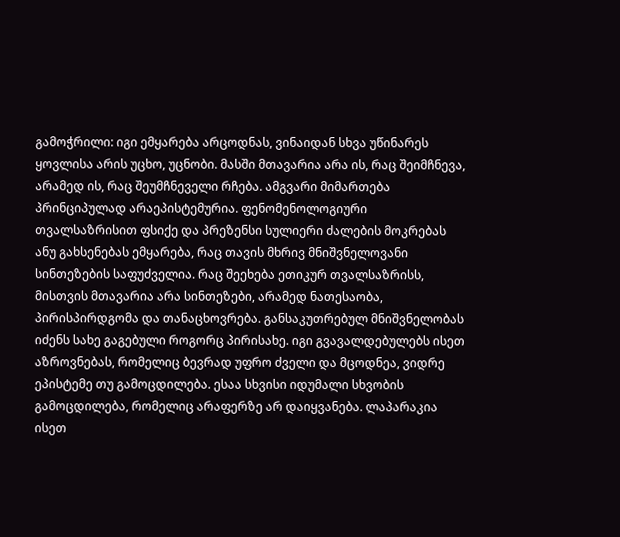გამოჭრილი: იგი ემყარება არცოდნას, ვინაიდან სხვა უწინარეს ყოვლისა არის უცხო, უცნობი. მასში მთავარია არა ის, რაც შეიმჩნევა, არამედ ის, რაც შეუმჩნეველი რჩება. ამგვარი მიმართება პრინციპულად არაეპისტემურია. ფენომენოლოგიური თვალსაზრისით ფსიქე და პრეზენსი სულიერი ძალების მოკრებას ანუ გახსენებას ემყარება, რაც თავის მხრივ მნიშვნელოვანი სინთეზების საფუძველია. რაც შეეხება ეთიკურ თვალსაზრისს, მისთვის მთავარია არა სინთეზები, არამედ ნათესაობა, პირისპირდგომა და თანაცხოვრება. განსაკუთრებულ მნიშვნელობას იძენს სახე გაგებული როგორც პირისახე. იგი გვავალდებულებს ისეთ აზროვნებას, რომელიც ბევრად უფრო ძველი და მცოდნეა, ვიდრე ეპისტემე თუ გამოცდილება. ესაა სხვისი იდუმალი სხვობის გამოცდილება, რომელიც არაფერზე არ დაიყვანება. ლაპარაკია ისეთ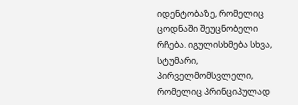იდენტობაზე, რომელიც ცოდნაში შეუცნობელი რჩება. იგულისხმება სხვა, სტუმარი, პირველმომსვლელი, რომელიც პრინციპულად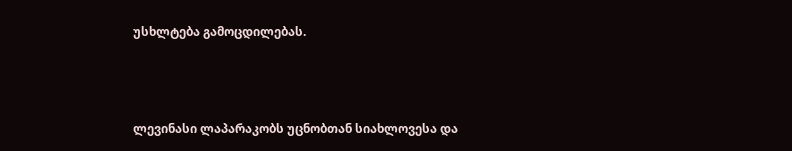უსხლტება გამოცდილებას.



ლევინასი ლაპარაკობს უცნობთან სიახლოვესა და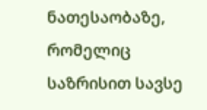ნათესაობაზე, რომელიც საზრისით სავსე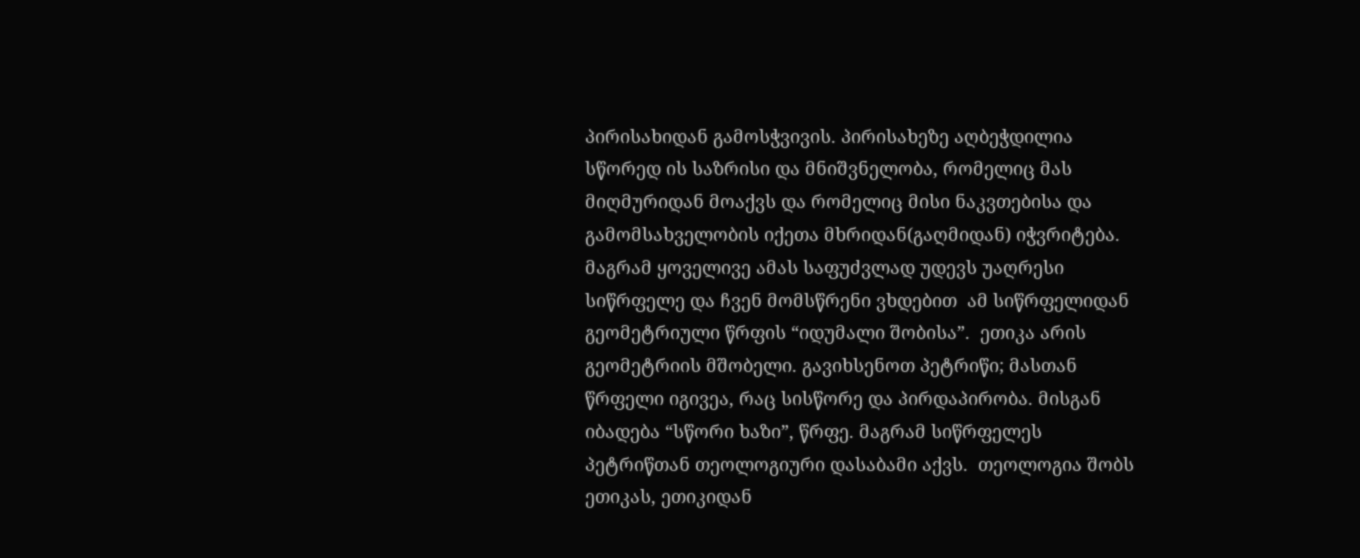პირისახიდან გამოსჭვივის. პირისახეზე აღბეჭდილია სწორედ ის საზრისი და მნიშვნელობა, რომელიც მას მიღმურიდან მოაქვს და რომელიც მისი ნაკვთებისა და გამომსახველობის იქეთა მხრიდან(გაღმიდან) იჭვრიტება. მაგრამ ყოველივე ამას საფუძვლად უდევს უაღრესი სიწრფელე და ჩვენ მომსწრენი ვხდებით  ამ სიწრფელიდან გეომეტრიული წრფის “იდუმალი შობისა”.  ეთიკა არის გეომეტრიის მშობელი. გავიხსენოთ პეტრიწი; მასთან წრფელი იგივეა, რაც სისწორე და პირდაპირობა. მისგან იბადება “სწორი ხაზი”, წრფე. მაგრამ სიწრფელეს პეტრიწთან თეოლოგიური დასაბამი აქვს.  თეოლოგია შობს ეთიკას, ეთიკიდან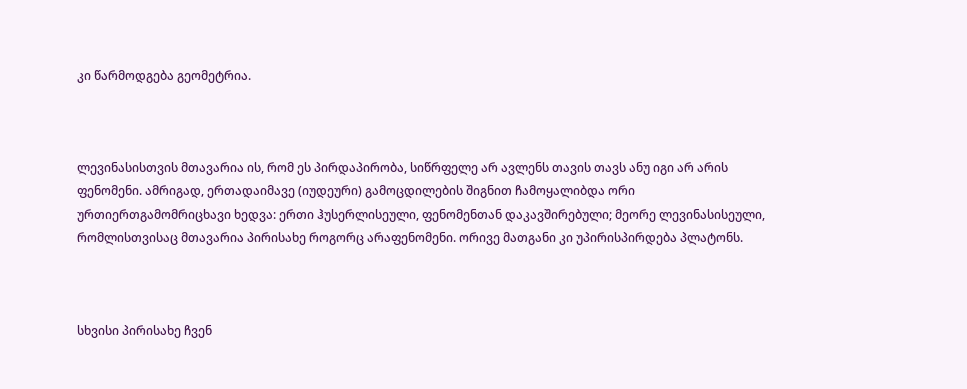კი წარმოდგება გეომეტრია.



ლევინასისთვის მთავარია ის, რომ ეს პირდაპირობა, სიწრფელე არ ავლენს თავის თავს ანუ იგი არ არის ფენომენი. ამრიგად, ერთადაიმავე (იუდეური) გამოცდილების შიგნით ჩამოყალიბდა ორი ურთიერთგამომრიცხავი ხედვა: ერთი ჰუსერლისეული, ფენომენთან დაკავშირებული; მეორე ლევინასისეული, რომლისთვისაც მთავარია პირისახე როგორც არაფენომენი. ორივე მათგანი კი უპირისპირდება პლატონს.



სხვისი პირისახე ჩვენ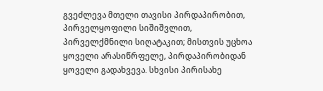გვეძლევა მთელი თავისი პირდაპირობით, პირველყოფილი სიშიშვლით, პირველქმნილი სიღატაკით; მისთვის უცხოა ყოველი არასიწრფელე, პირდაპირობიდან ყოველი გადახვევა. სხვისი პირისახე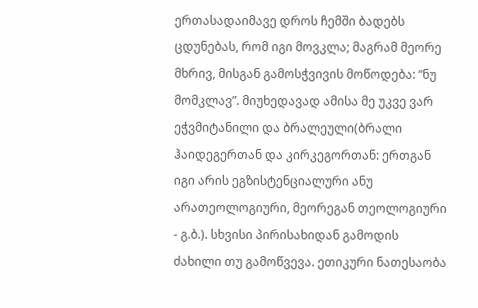ერთასადაიმავე დროს ჩემში ბადებს ცდუნებას, რომ იგი მოვკლა; მაგრამ მეორე მხრივ, მისგან გამოსჭვივის მოწოდება: “ნუ მომკლავ”. მიუხედავად ამისა მე უკვე ვარ ეჭვმიტანილი და ბრალეული(ბრალი ჰაიდეგერთან და კირკეგორთან: ერთგან იგი არის ეგზისტენციალური ანუ არათეოლოგიური, მეორეგან თეოლოგიური - გ.ბ.). სხვისი პირისახიდან გამოდის ძახილი თუ გამოწვევა. ეთიკური ნათესაობა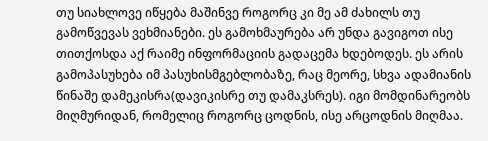თუ სიახლოვე იწყება მაშინვე როგორც კი მე ამ ძახილს თუ გამოწვევას ვეხმიანები. ეს გამოხმაურება არ უნდა გავიგოთ ისე თითქოსდა აქ რაიმე ინფორმაციის გადაცემა ხდებოდეს. ეს არის გამოპასუხება იმ პასუხისმგებლობაზე, რაც მეორე, სხვა ადამიანის წინაშე დამეკისრა(დავიკისრე თუ დამაკსრეს). იგი მომდინარეობს მიღმურიდან, რომელიც როგორც ცოდნის, ისე არცოდნის მიღმაა.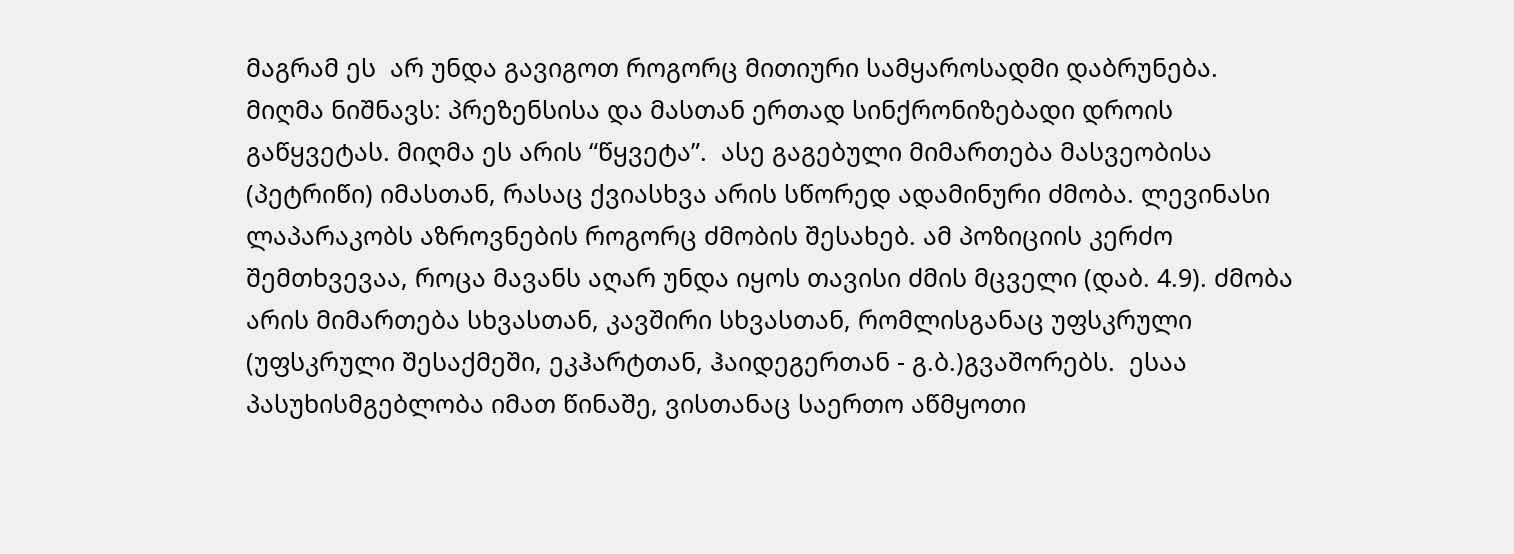მაგრამ ეს  არ უნდა გავიგოთ როგორც მითიური სამყაროსადმი დაბრუნება. მიღმა ნიშნავს: პრეზენსისა და მასთან ერთად სინქრონიზებადი დროის გაწყვეტას. მიღმა ეს არის “წყვეტა”.  ასე გაგებული მიმართება მასვეობისა (პეტრიწი) იმასთან, რასაც ქვიასხვა არის სწორედ ადამინური ძმობა. ლევინასი ლაპარაკობს აზროვნების როგორც ძმობის შესახებ. ამ პოზიციის კერძო შემთხვევაა, როცა მავანს აღარ უნდა იყოს თავისი ძმის მცველი (დაბ. 4.9). ძმობა არის მიმართება სხვასთან, კავშირი სხვასთან, რომლისგანაც უფსკრული (უფსკრული შესაქმეში, ეკჰარტთან, ჰაიდეგერთან - გ.ბ.)გვაშორებს.  ესაა პასუხისმგებლობა იმათ წინაშე, ვისთანაც საერთო აწმყოთი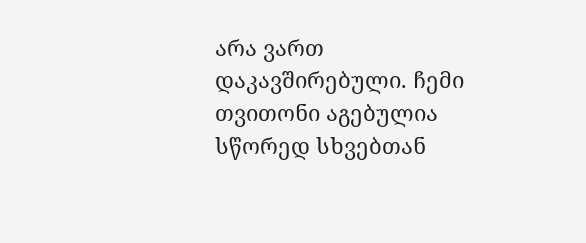არა ვართ დაკავშირებული. ჩემი თვითონი აგებულია სწორედ სხვებთან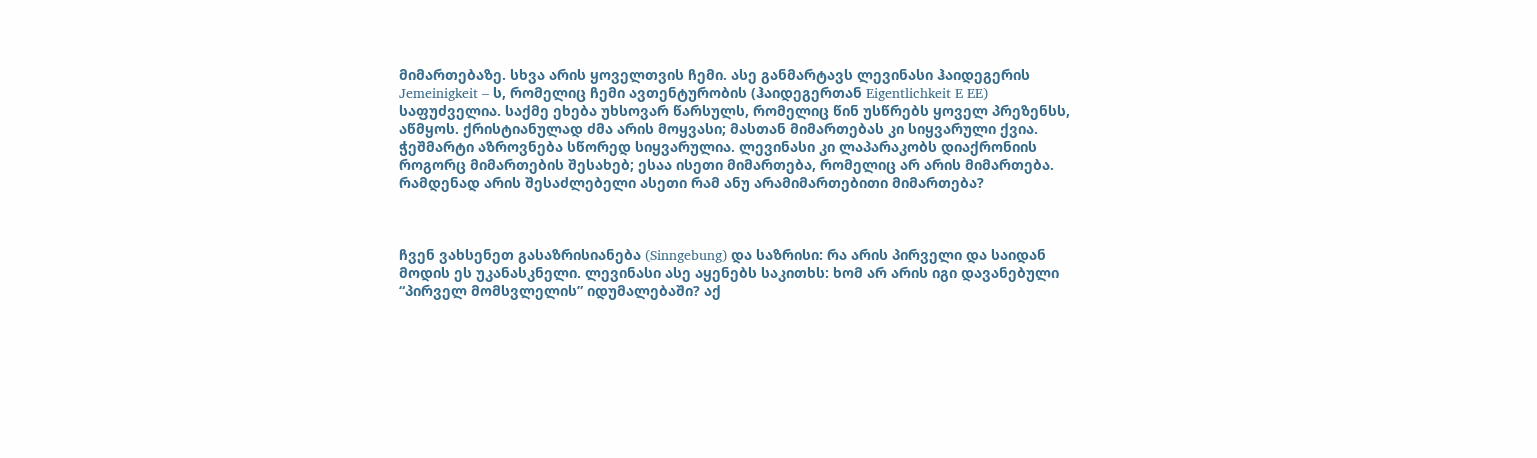მიმართებაზე. სხვა არის ყოველთვის ჩემი. ასე განმარტავს ლევინასი ჰაიდეგერის  Jemeinigkeit – ს, რომელიც ჩემი ავთენტურობის (ჰაიდეგერთან Eigentlichkeit E EE) საფუძველია. საქმე ეხება უხსოვარ წარსულს, რომელიც წინ უსწრებს ყოველ პრეზენსს, აწმყოს. ქრისტიანულად ძმა არის მოყვასი; მასთან მიმართებას კი სიყვარული ქვია. ჭეშმარტი აზროვნება სწორედ სიყვარულია. ლევინასი კი ლაპარაკობს დიაქრონიის როგორც მიმართების შესახებ; ესაა ისეთი მიმართება, რომელიც არ არის მიმართება. რამდენად არის შესაძლებელი ასეთი რამ ანუ არამიმართებითი მიმართება?



ჩვენ ვახსენეთ გასაზრისიანება (Sinngebung) და საზრისი: რა არის პირველი და საიდან მოდის ეს უკანასკნელი. ლევინასი ასე აყენებს საკითხს: ხომ არ არის იგი დავანებული “პირველ მომსვლელის” იდუმალებაში? აქ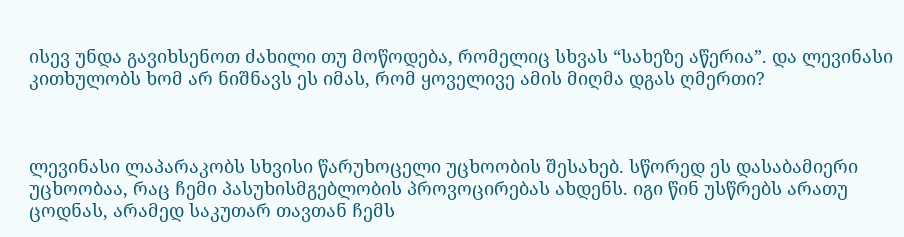ისევ უნდა გავიხსენოთ ძახილი თუ მოწოდება, რომელიც სხვას “სახეზე აწერია”. და ლევინასი კითხულობს ხომ არ ნიშნავს ეს იმას, რომ ყოველივე ამის მიღმა დგას ღმერთი?



ლევინასი ლაპარაკობს სხვისი წარუხოცელი უცხოობის შესახებ. სწორედ ეს დასაბამიერი უცხოობაა, რაც ჩემი პასუხისმგებლობის პროვოცირებას ახდენს. იგი წინ უსწრებს არათუ ცოდნას, არამედ საკუთარ თავთან ჩემს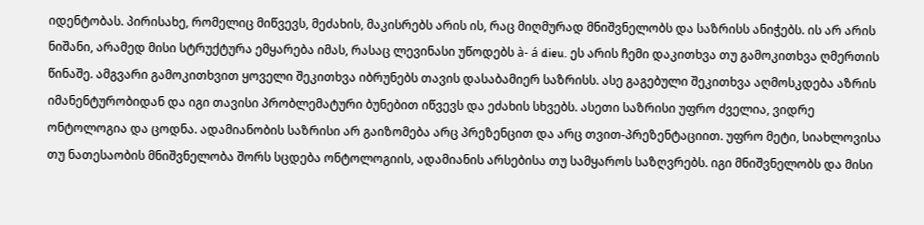იდენტობას. პირისახე, რომელიც მიწვევს, მეძახის, მაკისრებს არის ის, რაც მიღმურად მნიშვნელობს და საზრისს ანიჭებს. ის არ არის ნიშანი, არამედ მისი სტრუქტურა ემყარება იმას, რასაც ლევინასი უწოდებს à- á dieu. ეს არის ჩემი დაკითხვა თუ გამოკითხვა ღმერთის წინაშე. ამგვარი გამოკითხვით ყოველი შეკითხვა იბრუნებს თავის დასაბამიერ საზრისს. ასე გაგებული შეკითხვა აღმოსკდება აზრის იმანენტურობიდან და იგი თავისი პრობლემატური ბუნებით იწვევს და ეძახის სხვებს. ასეთი საზრისი უფრო ძველია, ვიდრე ონტოლოგია და ცოდნა. ადამიანობის საზრისი არ გაიზომება არც პრეზენცით და არც თვით-პრეზენტაციით. უფრო მეტი, სიახლოვისა თუ ნათესაობის მნიშვნელობა შორს სცდება ონტოლოგიის, ადამიანის არსებისა თუ სამყაროს საზღვრებს. იგი მნიშვნელობს და მისი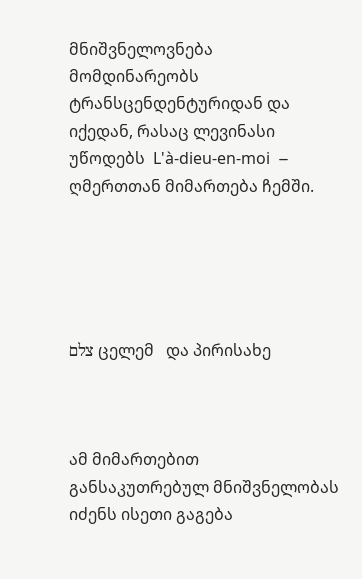მნიშვნელოვნება მომდინარეობს ტრანსცენდენტურიდან და იქედან, რასაც ლევინასი უწოდებს  L'à-dieu-en-moi  – ღმერთთან მიმართება ჩემში.





צלם ცელემ   და პირისახე



ამ მიმართებით განსაკუთრებულ მნიშვნელობას იძენს ისეთი გაგება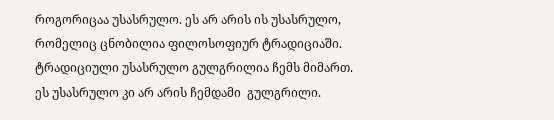როგორიცაა უსასრულო. ეს არ არის ის უსასრულო, რომელიც ცნობილია ფილოსოფიურ ტრადიციაში. ტრადიციული უსასრულო გულგრილია ჩემს მიმართ. ეს უსასრულო კი არ არის ჩემდამი  გულგრილი.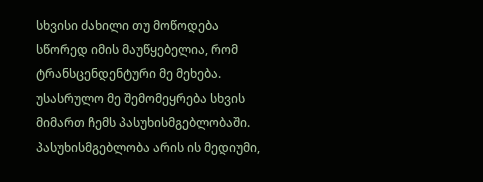სხვისი ძახილი თუ მოწოდება სწორედ იმის მაუწყებელია, რომ ტრანსცენდენტური მე მეხება. უსასრულო მე შემომეყრება სხვის მიმართ ჩემს პასუხისმგებლობაში. პასუხისმგებლობა არის ის მედიუმი,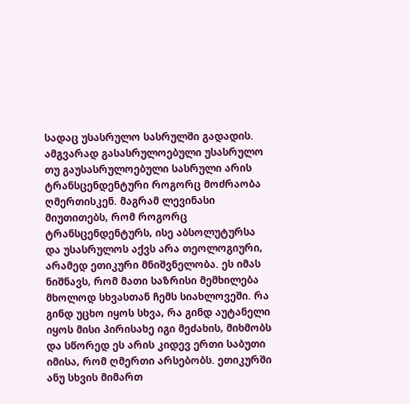სადაც უსასრულო სასრულში გადადის. ამგვარად გასასრულოებული უსასრულო თუ გაუსასრულოებული სასრული არის ტრანსცენდენტური როგორც მოძრაობა ღმერთისკენ. მაგრამ ლევინასი მიუთითებს, რომ როგორც ტრანსცენდენტურს, ისე აბსოლუტურსა და უსასრულოს აქვს არა თეოლოგიური, არამედ ეთიკური მნიშვნელობა. ეს იმას ნიშნავს, რომ მათი საზრისი მემხილება მხოლოდ სხვასთან ჩემს სიახლოვეში. რა გინდ უცხო იყოს სხვა, რა გინდ აუტანელი იყოს მისი პირისახე იგი მეძახის, მიხმობს და სწორედ ეს არის კიდევ ერთი საბუთი იმისა, რომ ღმერთი არსებობს. ეთიკურში ანუ სხვის მიმართ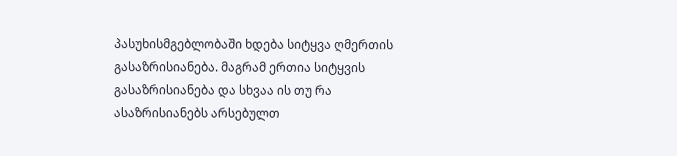პასუხისმგებლობაში ხდება სიტყვა ღმერთის გასაზრისიანება. მაგრამ ერთია სიტყვის გასაზრისიანება და სხვაა ის თუ რა ასაზრისიანებს არსებულთ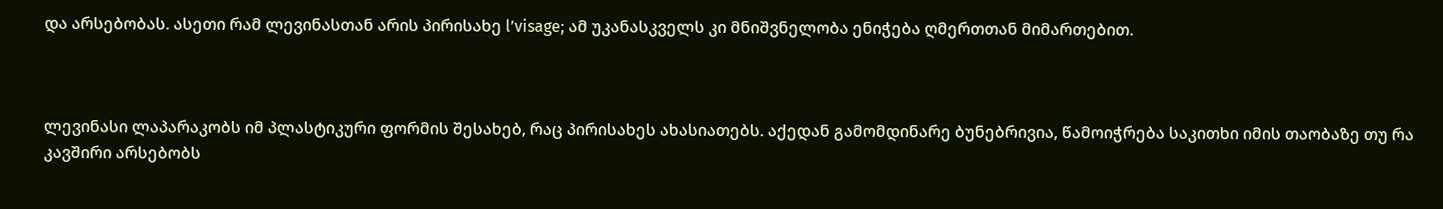და არსებობას. ასეთი რამ ლევინასთან არის პირისახე l’visage; ამ უკანასკველს კი მნიშვნელობა ენიჭება ღმერთთან მიმართებით.



ლევინასი ლაპარაკობს იმ პლასტიკური ფორმის შესახებ, რაც პირისახეს ახასიათებს. აქედან გამომდინარე ბუნებრივია, წამოიჭრება საკითხი იმის თაობაზე თუ რა კავშირი არსებობს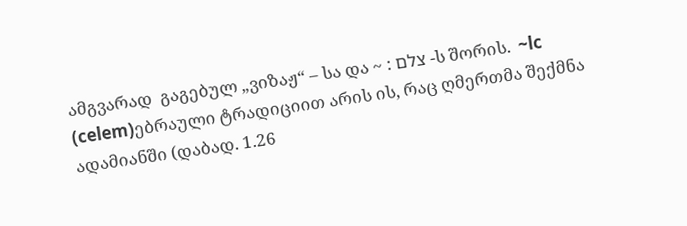ამგვარად  გაგებულ „ვიზაჟ“ – სა და ~ : צלם -ს შორის.  ~lc (celem)ებრაული ტრადიციით არის ის, რაც ღმერთმა შექმნა ადამიანში (დაბად. 1.26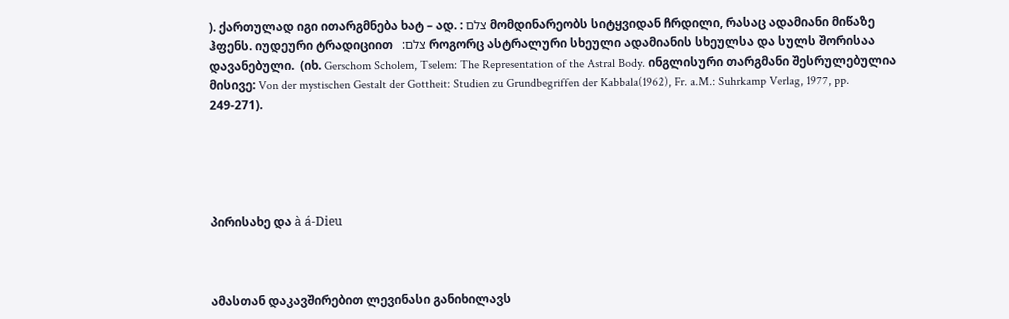). ქართულად იგი ითარგმნება ხატ – ად. : צלם მომდინარეობს სიტყვიდან ჩრდილი, რასაც ადამიანი მიწაზე ჰფენს. იუდეური ტრადიციით   :צלם როგორც ასტრალური სხეული ადამიანის სხეულსა და სულს შორისაა დავანებული.  (იხ. Gerschom Scholem, Tselem: The Representation of the Astral Body. ინგლისური თარგმანი შესრულებულია მისივე: Von der mystischen Gestalt der Gottheit: Studien zu Grundbegriffen der Kabbala(1962), Fr. a.M.: Suhrkamp Verlag, 1977, pp. 249-271).





პირისახე და à á-Dieu



ამასთან დაკავშირებით ლევინასი განიხილავს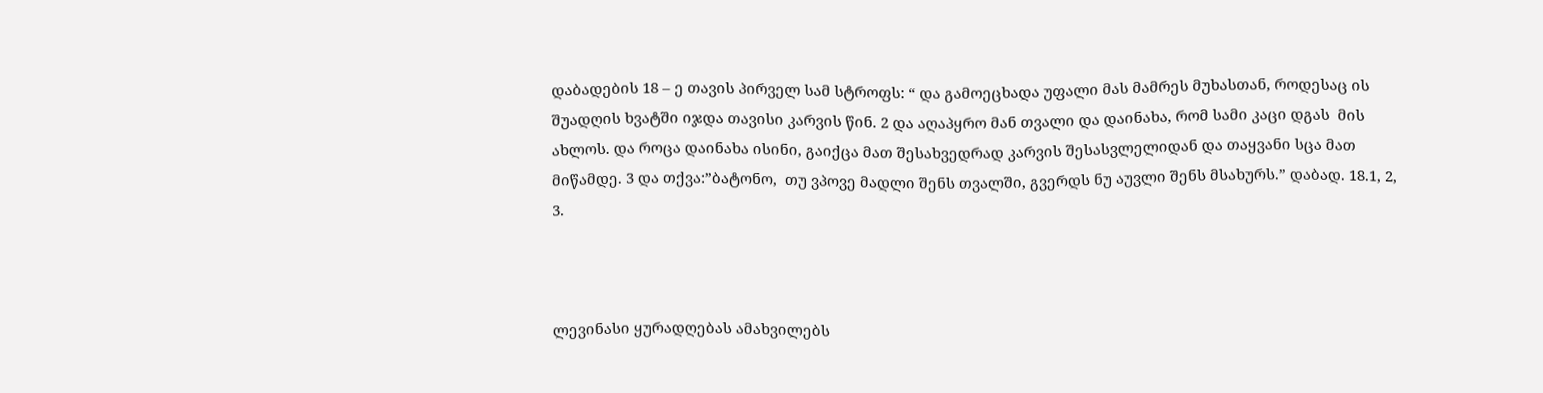დაბადების 18 – ე თავის პირველ სამ სტროფს: “ და გამოეცხადა უფალი მას მამრეს მუხასთან, როდესაც ის შუადღის ხვატში იჯდა თავისი კარვის წინ. 2 და აღაპყრო მან თვალი და დაინახა, რომ სამი კაცი დგას  მის ახლოს. და როცა დაინახა ისინი, გაიქცა მათ შესახვედრად კარვის შესასვლელიდან და თაყვანი სცა მათ მიწამდე. 3 და თქვა:”ბატონო,  თუ ვპოვე მადლი შენს თვალში, გვერდს ნუ აუვლი შენს მსახურს.” დაბად. 18.1, 2, 3.



ლევინასი ყურადღებას ამახვილებს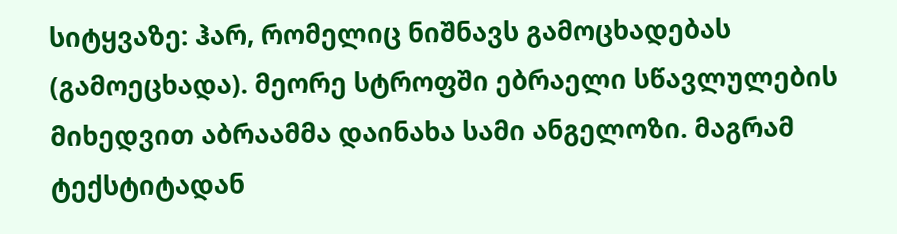სიტყვაზე: ჰარ, რომელიც ნიშნავს გამოცხადებას (გამოეცხადა). მეორე სტროფში ებრაელი სწავლულების მიხედვით აბრაამმა დაინახა სამი ანგელოზი. მაგრამ ტექსტიტადან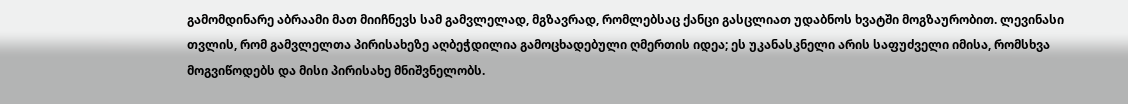გამომდინარე აბრაამი მათ მიიჩნევს სამ გამვლელად, მგზავრად, რომლებსაც ქანცი გასცლიათ უდაბნოს ხვატში მოგზაურობით. ლევინასი თვლის, რომ გამვლელთა პირისახეზე აღბეჭდილია გამოცხადებული ღმერთის იდეა; ეს უკანასკნელი არის საფუძველი იმისა, რომსხვა მოგვიწოდებს და მისი პირისახე მნიშვნელობს.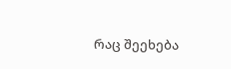რაც შეეხება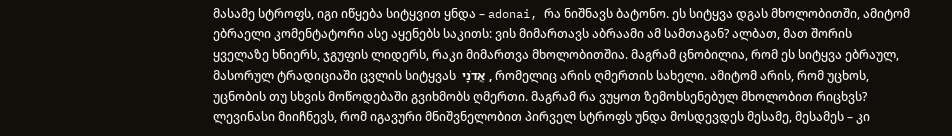მასამე სტროფს, იგი იწყება სიტყვით ყნდა – adonai, რა ნიშნავს ბატონო. ეს სიტყვა დგას მხოლობითში, ამიტომ ებრაელი კომენტატორი ასე აყენებს საკითს: ვის მიმართავს აბრაამი ამ სამთაგან? ალბათ, მათ შორის ყველაზე ხნიერს, ჯგუფის ლიდერს, რაკი მიმართვა მხოლობითშია. მაგრამ ცნობილია, რომ ეს სიტყვა ებრაულ, მასორულ ტრადიციაში ცვლის სიტყვას  אֲדֹנָי , რომელიც არის ღმერთის სახელი. ამიტომ არის, რომ უცხოს, უცნობის თუ სხვის მოწოდებაში გვიხმობს ღმერთი. მაგრამ რა ვუყოთ ზემოხსენებულ მხოლობით რიცხვს? ლევინასი მიიჩნევს, რომ იგავური მნიშვნელობით პირველ სტროფს უნდა მოსდევდეს მესამე, მესამეს – კი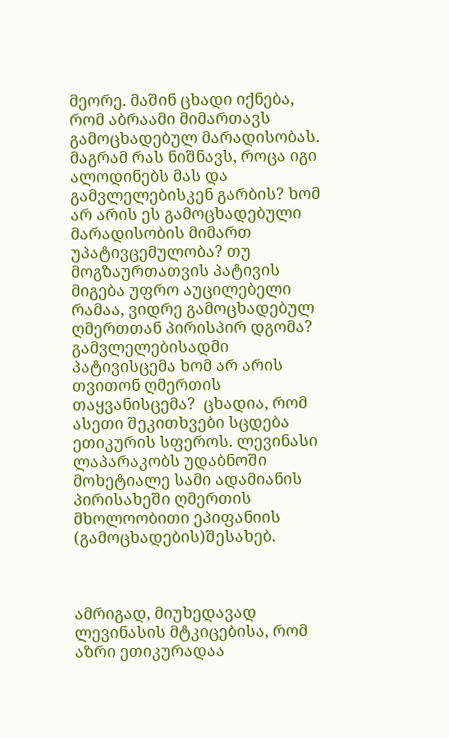მეორე. მაშინ ცხადი იქნება, რომ აბრაამი მიმართავს გამოცხადებულ მარადისობას. მაგრამ რას ნიშნავს, როცა იგი ალოდინებს მას და გამვლელებისკენ გარბის? ხომ არ არის ეს გამოცხადებული მარადისობის მიმართ უპატივცემულობა? თუ მოგზაურთათვის პატივის მიგება უფრო აუცილებელი რამაა, ვიდრე გამოცხადებულ ღმერთთან პირისპირ დგომა? გამვლელებისადმი პატივისცემა ხომ არ არის თვითონ ღმერთის თაყვანისცემა?  ცხადია, რომ ასეთი შეკითხვები სცდება ეთიკურის სფეროს. ლევინასი ლაპარაკობს უდაბნოში მოხეტიალე სამი ადამიანის პირისახეში ღმერთის მხოლოობითი ეპიფანიის (გამოცხადების)შესახებ.



ამრიგად, მიუხედავად ლევინასის მტკიცებისა, რომ აზრი ეთიკურადაა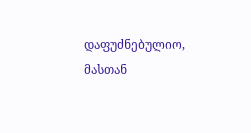დაფუძნებულიო, მასთან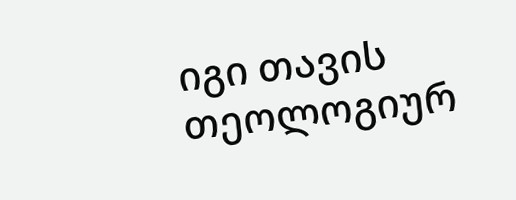იგი თავის თეოლოგიურ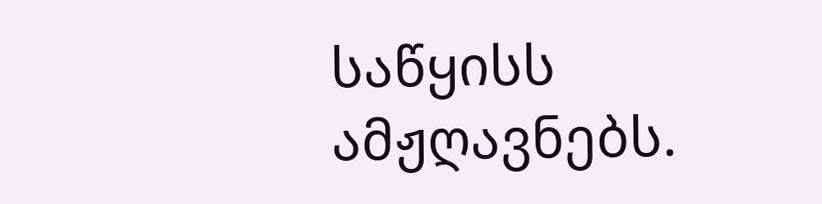საწყისს ამჟღავნებს.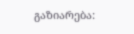გაზიარება: